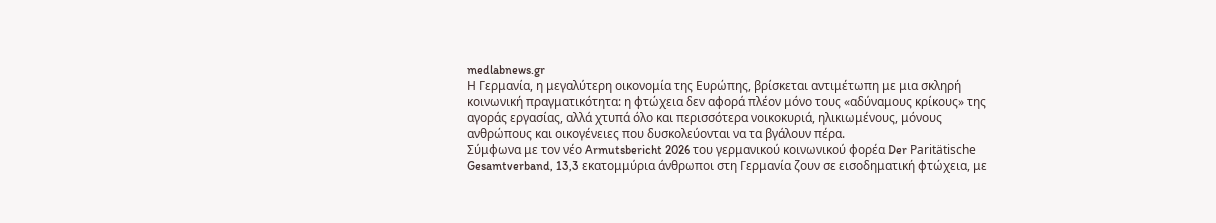medlabnews.gr
Η Γερμανία, η μεγαλύτερη οικονομία της Ευρώπης, βρίσκεται αντιμέτωπη με μια σκληρή κοινωνική πραγματικότητα: η φτώχεια δεν αφορά πλέον μόνο τους «αδύναμους κρίκους» της αγοράς εργασίας, αλλά χτυπά όλο και περισσότερα νοικοκυριά, ηλικιωμένους, μόνους ανθρώπους και οικογένειες που δυσκολεύονται να τα βγάλουν πέρα.
Σύμφωνα με τον νέο Armutsbericht 2026 του γερμανικού κοινωνικού φορέα Der Paritätische Gesamtverband, 13,3 εκατομμύρια άνθρωποι στη Γερμανία ζουν σε εισοδηματική φτώχεια, με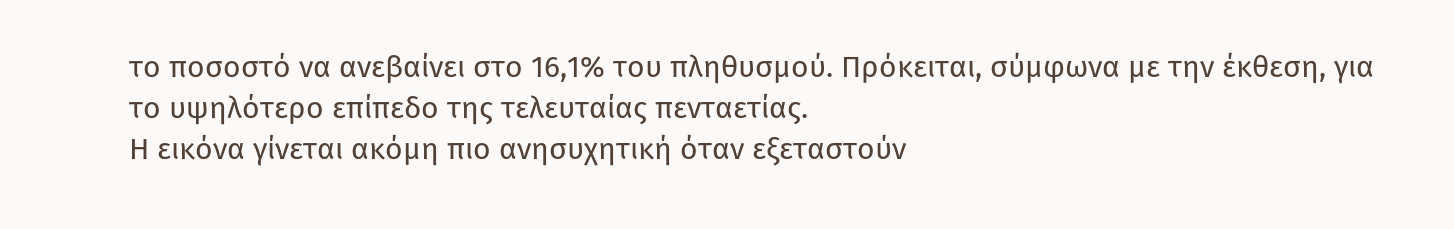το ποσοστό να ανεβαίνει στο 16,1% του πληθυσμού. Πρόκειται, σύμφωνα με την έκθεση, για το υψηλότερο επίπεδο της τελευταίας πενταετίας.
Η εικόνα γίνεται ακόμη πιο ανησυχητική όταν εξεταστούν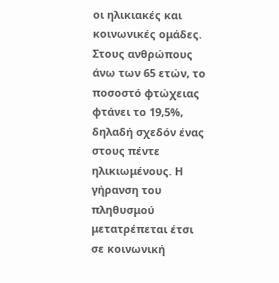οι ηλικιακές και κοινωνικές ομάδες. Στους ανθρώπους άνω των 65 ετών, το ποσοστό φτώχειας φτάνει το 19,5%, δηλαδή σχεδόν ένας στους πέντε ηλικιωμένους. Η γήρανση του πληθυσμού μετατρέπεται έτσι σε κοινωνική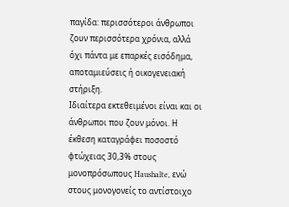παγίδα: περισσότεροι άνθρωποι ζουν περισσότερα χρόνια, αλλά όχι πάντα με επαρκές εισόδημα, αποταμιεύσεις ή οικογενειακή στήριξη.
Ιδιαίτερα εκτεθειμένοι είναι και οι άνθρωποι που ζουν μόνοι. Η έκθεση καταγράφει ποσοστό φτώχειας 30,3% στους μονοπρόσωπους Haushalte, ενώ στους μονογονείς το αντίστοιχο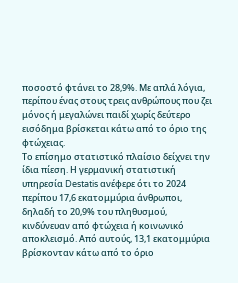ποσοστό φτάνει το 28,9%. Με απλά λόγια, περίπου ένας στους τρεις ανθρώπους που ζει μόνος ή μεγαλώνει παιδί χωρίς δεύτερο εισόδημα βρίσκεται κάτω από το όριο της φτώχειας.
Το επίσημο στατιστικό πλαίσιο δείχνει την ίδια πίεση. Η γερμανική στατιστική υπηρεσία Destatis ανέφερε ότι το 2024 περίπου 17,6 εκατομμύρια άνθρωποι, δηλαδή το 20,9% του πληθυσμού, κινδύνευαν από φτώχεια ή κοινωνικό αποκλεισμό. Από αυτούς, 13,1 εκατομμύρια βρίσκονταν κάτω από το όριο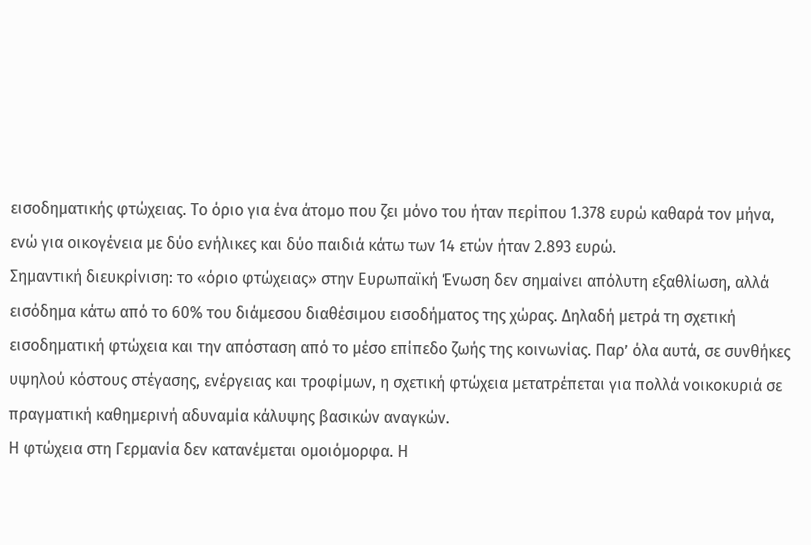εισοδηματικής φτώχειας. Το όριο για ένα άτομο που ζει μόνο του ήταν περίπου 1.378 ευρώ καθαρά τον μήνα, ενώ για οικογένεια με δύο ενήλικες και δύο παιδιά κάτω των 14 ετών ήταν 2.893 ευρώ.
Σημαντική διευκρίνιση: το «όριο φτώχειας» στην Ευρωπαϊκή Ένωση δεν σημαίνει απόλυτη εξαθλίωση, αλλά εισόδημα κάτω από το 60% του διάμεσου διαθέσιμου εισοδήματος της χώρας. Δηλαδή μετρά τη σχετική εισοδηματική φτώχεια και την απόσταση από το μέσο επίπεδο ζωής της κοινωνίας. Παρ’ όλα αυτά, σε συνθήκες υψηλού κόστους στέγασης, ενέργειας και τροφίμων, η σχετική φτώχεια μετατρέπεται για πολλά νοικοκυριά σε πραγματική καθημερινή αδυναμία κάλυψης βασικών αναγκών.
Η φτώχεια στη Γερμανία δεν κατανέμεται ομοιόμορφα. Η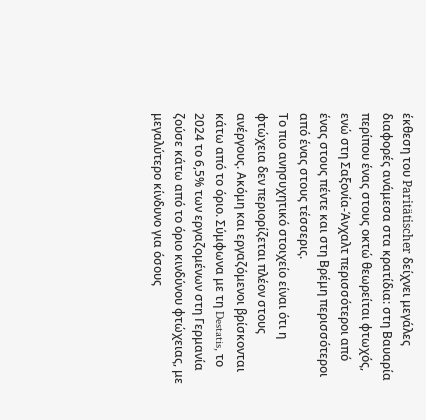έκθεση του Paritätischer δείχνει μεγάλες διαφορές ανάμεσα στα κρατίδια: στη Βαυαρία περίπου ένας στους οκτώ θεωρείται φτωχός, ενώ στη Σαξονία-Άνχαλτ περισσότεροι από ένας στους πέντε και στη Βρέμη περισσότεροι από ένας στους τέσσερις.
Το πιο ανησυχητικό στοιχείο είναι ότι η φτώχεια δεν περιορίζεται πλέον στους ανέργους. Ακόμη και εργαζόμενοι βρίσκονται κάτω από το όριο. Σύμφωνα με τη Destatis, το 2024 το 6,5% των εργαζομένων στη Γερμανία ζούσε κάτω από το όριο κινδύνου φτώχειας, με μεγαλύτερο κίνδυνο για όσους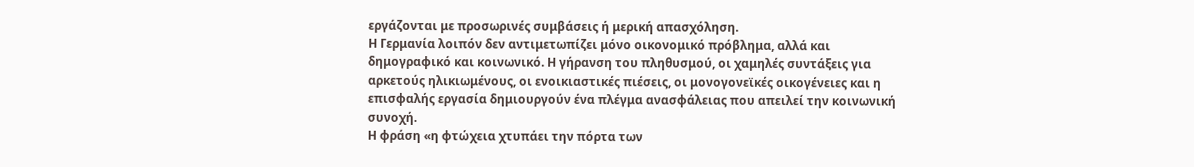εργάζονται με προσωρινές συμβάσεις ή μερική απασχόληση.
Η Γερμανία λοιπόν δεν αντιμετωπίζει μόνο οικονομικό πρόβλημα, αλλά και δημογραφικό και κοινωνικό. Η γήρανση του πληθυσμού, οι χαμηλές συντάξεις για αρκετούς ηλικιωμένους, οι ενοικιαστικές πιέσεις, οι μονογονεϊκές οικογένειες και η επισφαλής εργασία δημιουργούν ένα πλέγμα ανασφάλειας που απειλεί την κοινωνική συνοχή.
Η φράση «η φτώχεια χτυπάει την πόρτα των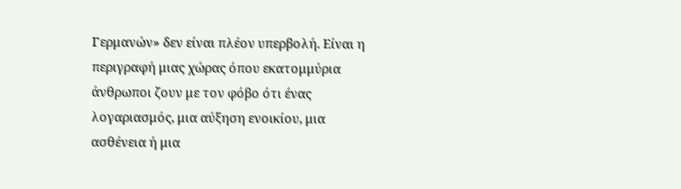Γερμανών» δεν είναι πλέον υπερβολή. Είναι η περιγραφή μιας χώρας όπου εκατομμύρια άνθρωποι ζουν με τον φόβο ότι ένας λογαριασμός, μια αύξηση ενοικίου, μια ασθένεια ή μια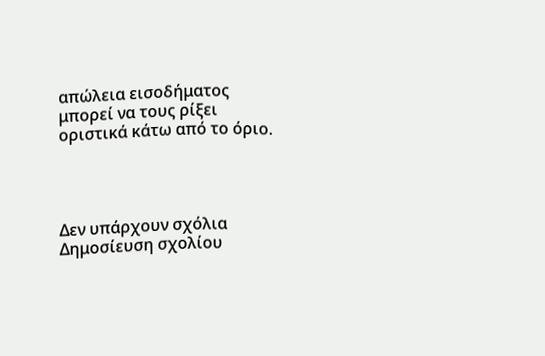απώλεια εισοδήματος μπορεί να τους ρίξει οριστικά κάτω από το όριο.




Δεν υπάρχουν σχόλια
Δημοσίευση σχολίου